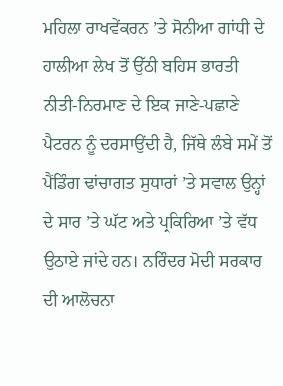ਮਹਿਲਾ ਰਾਖਵੇਂਕਰਨ ’ਤੇ ਸੋਨੀਆ ਗਾਂਧੀ ਦੇ ਹਾਲੀਆ ਲੇਖ ਤੋਂ ਉੱਠੀ ਬਹਿਸ ਭਾਰਤੀ ਨੀਤੀ-ਨਿਰਮਾਣ ਦੇ ਇਕ ਜਾਣੇ-ਪਛਾਣੇ ਪੈਟਰਨ ਨੂੰ ਦਰਸਾਉਂਦੀ ਹੈ, ਜਿੱਥੇ ਲੰਬੇ ਸਮੇਂ ਤੋਂ ਪੈਂਡਿੰਗ ਢਾਂਚਾਗਤ ਸੁਧਾਰਾਂ ’ਤੇ ਸਵਾਲ ਉਨ੍ਹਾਂ ਦੇ ਸਾਰ ’ਤੇ ਘੱਟ ਅਤੇ ਪ੍ਰਕਿਰਿਆ ’ਤੇ ਵੱਧ ਉਠਾਏ ਜਾਂਦੇ ਹਨ। ਨਰਿੰਦਰ ਮੋਦੀ ਸਰਕਾਰ ਦੀ ਆਲੋਚਨਾ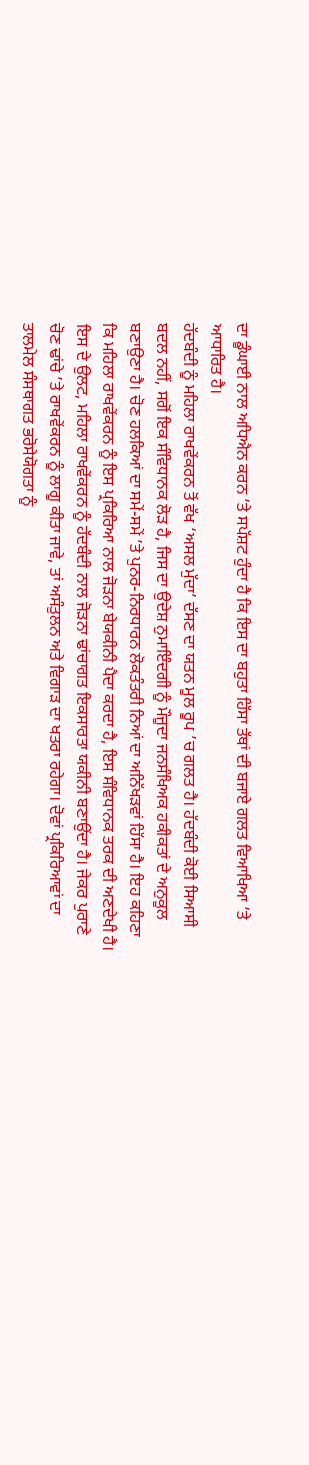ਦਾ ਡੂੰਘਾਈ ਨਾਲ ਅਧਿਐਨ ਕਰਨ ’ਤੇ ਸਪੱਸ਼ਟ ਹੁੰਦਾ ਹੈ ਕਿ ਇਸ ਦਾ ਬਹੁਤਾ ਹਿੱਸਾ ਤੱਥਾਂ ਦੀ ਬਜਾਏ ਗਲਤ ਵਿਆਖਿਆ ’ਤੇ ਆਧਾਰਿਤ ਹੈ।
ਹੱਦਬੰਦੀ ਨੂੰ ਮਹਿਲਾ ਰਾਖਵੇਂਕਰਨ ਤੋਂ ਵੱਖ ‘ਅਸਲ ਮੁੱਦਾ’ ਦੱਸਣ ਦਾ ਯਤਨ ਮੂਲ ਰੂਪ ’ਚ ਗਲਤ ਹੈ। ਹੱਦਬੰਦੀ ਕੋਈ ਸਿਆਸੀ ਬਦਲ ਨਹੀਂ, ਸਗੋਂ ਇਕ ਸੰਵਿਧਾਨਕ ਲੋੜ ਹੈ, ਜਿਸ ਦਾ ਉਦੇਸ਼ ਨੁਮਾਇੰਦਗੀ ਨੂੰ ਮੌਜੂਦਾ ਜਨਸੰਖਿਅਕ ਹਕੀਕਤਾਂ ਦੇ ਅਨੁਕੂਲ ਬਣਾਉਣਾ ਹੈ। ਚੋਣ ਹਲਕਿਆਂ ਦਾ ਸਮੇਂ-ਸਮੇਂ ’ਤੇ ਪੁਨਰ-ਨਿਰਧਾਰਨ ਲੋਕਤੰਤਰੀ ਨਿਆਂ ਦਾ ਅਨਿੱਖੜਵਾਂ ਹਿੱਸਾ ਹੈ। ਇਹ ਕਹਿਣਾ ਕਿ ਮਹਿਲਾ ਰਾਖਵੇਂਕਰਨ ਨੂੰ ਇਸ ਪ੍ਰਕਿਰਿਆ ਨਾਲ ਜੋੜਨਾ ਬੇਯਕੀਨੀ ਪੈਦਾ ਕਰਦਾ ਹੈ, ਇਸ ਸੰਵਿਧਾਨਕ ਤਰਕ ਦੀ ਅਣਦੇਖੀ ਹੈ।
ਇਸ ਦੇ ਉਲਟ, ਮਹਿਲਾ ਰਾਖਵੇਂਕਰਨ ਨੂੰ ਹੱਦਬੰਦੀ ਨਾਲ ਜੋੜਨਾ ਢਾਂਚਾਗਤ ਇਕਸਾਰਤਾ ਯਕੀਨੀ ਬਣਾਉਂਦਾ ਹੈ। ਜੇਕਰ ਪੁਰਾਣੇ ਚੋਣ ਢਾਂਚੇ ’ਤੇ ਰਾਖਵੇਂਕਰਨ ਨੂੰ ਲਾਗੂ ਕੀਤਾ ਜਾਵੇ, ਤਾਂ ਅਸੰਤੁਲਨ ਅਤੇ ਵਿਗਾੜ ਦਾ ਖਤਰਾ ਰਹੇਗਾ। ਦੋਵਾਂ ਪ੍ਰਕਿਰਿਆਵਾਂ ਦਾ ਤਾਲਮੇਲ ਸੰਸਥਾਗਤ ਭਰੋਸੇਯੋਗਤਾ ਨੂੰ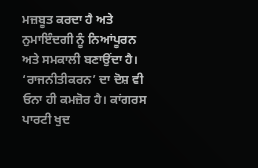ਮਜ਼ਬੂਤ ਕਰਦਾ ਹੈ ਅਤੇ ਨੁਮਾਇੰਦਗੀ ਨੂੰ ਨਿਆਂਪੂਰਨ ਅਤੇ ਸਮਕਾਲੀ ਬਣਾਉਂਦਾ ਹੈ।
‘ਰਾਜਨੀਤੀਕਰਨ’ ਦਾ ਦੋਸ਼ ਵੀ ਓਨਾ ਹੀ ਕਮਜ਼ੋਰ ਹੈ। ਕਾਂਗਰਸ ਪਾਰਟੀ ਖੁਦ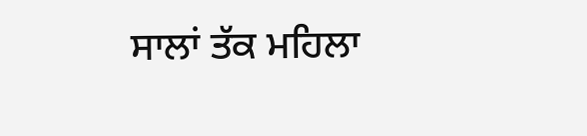ਸਾਲਾਂ ਤੱਕ ਮਹਿਲਾ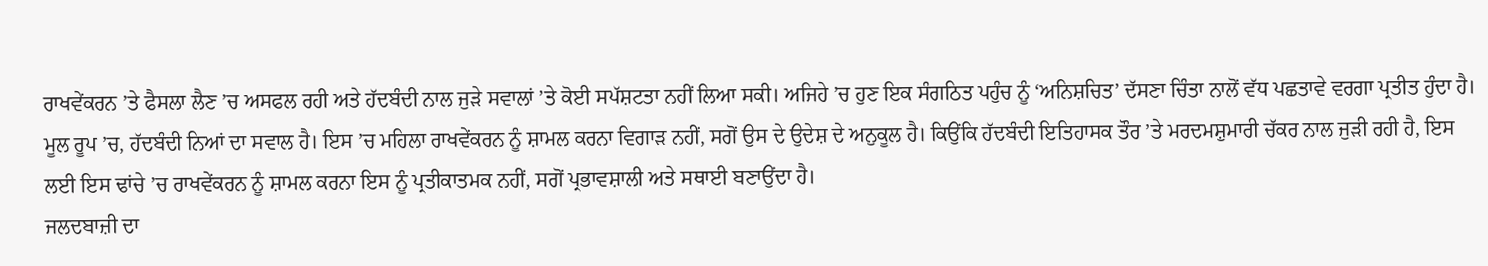ਰਾਖਵੇਂਕਰਨ ’ਤੇ ਫੈਸਲਾ ਲੈਣ ’ਚ ਅਸਫਲ ਰਹੀ ਅਤੇ ਹੱਦਬੰਦੀ ਨਾਲ ਜੁੜੇ ਸਵਾਲਾਂ ’ਤੇ ਕੋਈ ਸਪੱਸ਼ਟਤਾ ਨਹੀਂ ਲਿਆ ਸਕੀ। ਅਜਿਹੇ ’ਚ ਹੁਣ ਇਕ ਸੰਗਠਿਤ ਪਹੁੰਚ ਨੂੰ ‘ਅਨਿਸ਼ਚਿਤ’ ਦੱਸਣਾ ਚਿੰਤਾ ਨਾਲੋਂ ਵੱਧ ਪਛਤਾਵੇ ਵਰਗਾ ਪ੍ਰਤੀਤ ਹੁੰਦਾ ਹੈ।
ਮੂਲ ਰੂਪ ’ਚ, ਹੱਦਬੰਦੀ ਨਿਆਂ ਦਾ ਸਵਾਲ ਹੈ। ਇਸ ’ਚ ਮਹਿਲਾ ਰਾਖਵੇਂਕਰਨ ਨੂੰ ਸ਼ਾਮਲ ਕਰਨਾ ਵਿਗਾੜ ਨਹੀਂ, ਸਗੋਂ ਉਸ ਦੇ ਉਦੇਸ਼ ਦੇ ਅਨੁਕੂਲ ਹੈ। ਕਿਉਂਕਿ ਹੱਦਬੰਦੀ ਇਤਿਹਾਸਕ ਤੌਰ ’ਤੇ ਮਰਦਮਸ਼ੁਮਾਰੀ ਚੱਕਰ ਨਾਲ ਜੁੜੀ ਰਹੀ ਹੈ, ਇਸ ਲਈ ਇਸ ਢਾਂਚੇ ’ਚ ਰਾਖਵੇਂਕਰਨ ਨੂੰ ਸ਼ਾਮਲ ਕਰਨਾ ਇਸ ਨੂੰ ਪ੍ਰਤੀਕਾਤਮਕ ਨਹੀਂ, ਸਗੋਂ ਪ੍ਰਭਾਵਸ਼ਾਲੀ ਅਤੇ ਸਥਾਈ ਬਣਾਉਂਦਾ ਹੈ।
ਜਲਦਬਾਜ਼ੀ ਦਾ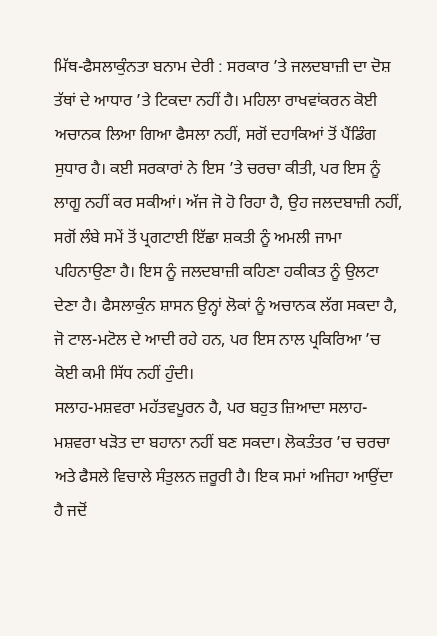ਮਿੱਥ-ਫੈਸਲਾਕੁੰਨਤਾ ਬਨਾਮ ਦੇਰੀ : ਸਰਕਾਰ ’ਤੇ ਜਲਦਬਾਜ਼ੀ ਦਾ ਦੋਸ਼ ਤੱਥਾਂ ਦੇ ਆਧਾਰ ’ਤੇ ਟਿਕਦਾ ਨਹੀਂ ਹੈ। ਮਹਿਲਾ ਰਾਖਵਾਂਕਰਨ ਕੋਈ ਅਚਾਨਕ ਲਿਆ ਗਿਆ ਫੈਸਲਾ ਨਹੀਂ, ਸਗੋਂ ਦਹਾਕਿਆਂ ਤੋਂ ਪੈਂਡਿੰਗ ਸੁਧਾਰ ਹੈ। ਕਈ ਸਰਕਾਰਾਂ ਨੇ ਇਸ ’ਤੇ ਚਰਚਾ ਕੀਤੀ, ਪਰ ਇਸ ਨੂੰ ਲਾਗੂ ਨਹੀਂ ਕਰ ਸਕੀਆਂ। ਅੱਜ ਜੋ ਹੋ ਰਿਹਾ ਹੈ, ਉਹ ਜਲਦਬਾਜ਼ੀ ਨਹੀਂ, ਸਗੋਂ ਲੰਬੇ ਸਮੇਂ ਤੋਂ ਪ੍ਰਗਟਾਈ ਇੱਛਾ ਸ਼ਕਤੀ ਨੂੰ ਅਮਲੀ ਜਾਮਾ ਪਹਿਨਾਉਣਾ ਹੈ। ਇਸ ਨੂੰ ਜਲਦਬਾਜ਼ੀ ਕਹਿਣਾ ਹਕੀਕਤ ਨੂੰ ਉਲਟਾ ਦੇਣਾ ਹੈ। ਫੈਸਲਾਕੁੰਨ ਸ਼ਾਸਨ ਉਨ੍ਹਾਂ ਲੋਕਾਂ ਨੂੰ ਅਚਾਨਕ ਲੱਗ ਸਕਦਾ ਹੈ, ਜੋ ਟਾਲ-ਮਟੋਲ ਦੇ ਆਦੀ ਰਹੇ ਹਨ, ਪਰ ਇਸ ਨਾਲ ਪ੍ਰਕਿਰਿਆ ’ਚ ਕੋਈ ਕਮੀ ਸਿੱਧ ਨਹੀਂ ਹੁੰਦੀ।
ਸਲਾਹ-ਮਸ਼ਵਰਾ ਮਹੱਤਵਪੂਰਨ ਹੈ, ਪਰ ਬਹੁਤ ਜ਼ਿਆਦਾ ਸਲਾਹ-ਮਸ਼ਵਰਾ ਖੜੋਤ ਦਾ ਬਹਾਨਾ ਨਹੀਂ ਬਣ ਸਕਦਾ। ਲੋਕਤੰਤਰ ’ਚ ਚਰਚਾ ਅਤੇ ਫੈਸਲੇ ਵਿਚਾਲੇ ਸੰਤੁਲਨ ਜ਼ਰੂਰੀ ਹੈ। ਇਕ ਸਮਾਂ ਅਜਿਹਾ ਆਉਂਦਾ ਹੈ ਜਦੋਂ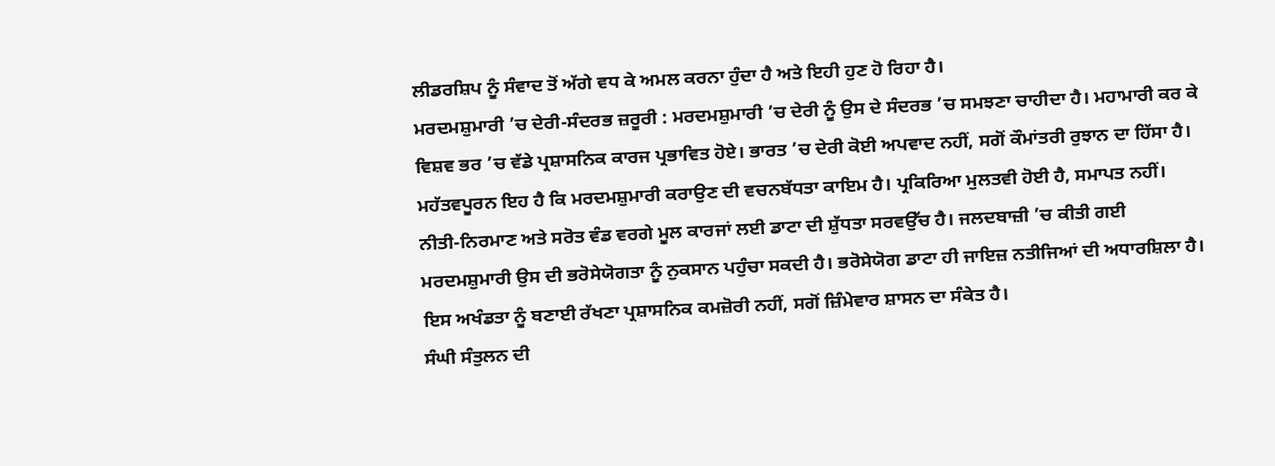ਲੀਡਰਸ਼ਿਪ ਨੂੰ ਸੰਵਾਦ ਤੋਂ ਅੱਗੇ ਵਧ ਕੇ ਅਮਲ ਕਰਨਾ ਹੁੰਦਾ ਹੈ ਅਤੇ ਇਹੀ ਹੁਣ ਹੋ ਰਿਹਾ ਹੈ।
ਮਰਦਮਸ਼ੁਮਾਰੀ ’ਚ ਦੇਰੀ-ਸੰਦਰਭ ਜ਼ਰੂਰੀ : ਮਰਦਮਸ਼ੁਮਾਰੀ ’ਚ ਦੇਰੀ ਨੂੰ ਉਸ ਦੇ ਸੰਦਰਭ ’ਚ ਸਮਝਣਾ ਚਾਹੀਦਾ ਹੈ। ਮਹਾਮਾਰੀ ਕਰ ਕੇ ਵਿਸ਼ਵ ਭਰ ’ਚ ਵੱਡੇ ਪ੍ਰਸ਼ਾਸਨਿਕ ਕਾਰਜ ਪ੍ਰਭਾਵਿਤ ਹੋਏ। ਭਾਰਤ ’ਚ ਦੇਰੀ ਕੋਈ ਅਪਵਾਦ ਨਹੀਂ, ਸਗੋਂ ਕੌਮਾਂਤਰੀ ਰੁਝਾਨ ਦਾ ਹਿੱਸਾ ਹੈ। ਮਹੱਤਵਪੂਰਨ ਇਹ ਹੈ ਕਿ ਮਰਦਮਸ਼ੁਮਾਰੀ ਕਰਾਉਣ ਦੀ ਵਚਨਬੱਧਤਾ ਕਾਇਮ ਹੈ। ਪ੍ਰਕਿਰਿਆ ਮੁਲਤਵੀ ਹੋਈ ਹੈ, ਸਮਾਪਤ ਨਹੀਂ। ਨੀਤੀ-ਨਿਰਮਾਣ ਅਤੇ ਸਰੋਤ ਵੰਡ ਵਰਗੇ ਮੂਲ ਕਾਰਜਾਂ ਲਈ ਡਾਟਾ ਦੀ ਸ਼ੁੱਧਤਾ ਸਰਵਉੱਚ ਹੈ। ਜਲਦਬਾਜ਼ੀ ’ਚ ਕੀਤੀ ਗਈ ਮਰਦਮਸ਼ੁਮਾਰੀ ਉਸ ਦੀ ਭਰੋਸੇਯੋਗਤਾ ਨੂੰ ਨੁਕਸਾਨ ਪਹੁੰਚਾ ਸਕਦੀ ਹੈ। ਭਰੋਸੇਯੋਗ ਡਾਟਾ ਹੀ ਜਾਇਜ਼ ਨਤੀਜਿਆਂ ਦੀ ਅਧਾਰਸ਼ਿਲਾ ਹੈ। ਇਸ ਅਖੰਡਤਾ ਨੂੰ ਬਣਾਈ ਰੱਖਣਾ ਪ੍ਰਸ਼ਾਸਨਿਕ ਕਮਜ਼ੋਰੀ ਨਹੀਂ, ਸਗੋਂ ਜ਼ਿੰਮੇਵਾਰ ਸ਼ਾਸਨ ਦਾ ਸੰਕੇਤ ਹੈ।
ਸੰਘੀ ਸੰਤੁਲਨ ਦੀ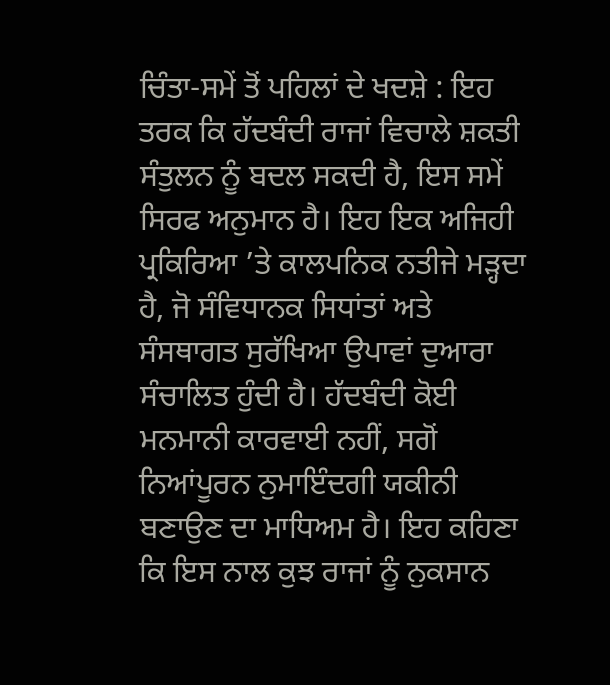ਚਿੰਤਾ-ਸਮੇਂ ਤੋਂ ਪਹਿਲਾਂ ਦੇ ਖਦਸ਼ੇ : ਇਹ ਤਰਕ ਕਿ ਹੱਦਬੰਦੀ ਰਾਜਾਂ ਵਿਚਾਲੇ ਸ਼ਕਤੀ ਸੰਤੁਲਨ ਨੂੰ ਬਦਲ ਸਕਦੀ ਹੈ, ਇਸ ਸਮੇਂ ਸਿਰਫ ਅਨੁਮਾਨ ਹੈ। ਇਹ ਇਕ ਅਜਿਹੀ ਪ੍ਰਕਿਰਿਆ ’ਤੇ ਕਾਲਪਨਿਕ ਨਤੀਜੇ ਮੜ੍ਹਦਾ ਹੈ, ਜੋ ਸੰਵਿਧਾਨਕ ਸਿਧਾਂਤਾਂ ਅਤੇ ਸੰਸਥਾਗਤ ਸੁਰੱਖਿਆ ਉਪਾਵਾਂ ਦੁਆਰਾ ਸੰਚਾਲਿਤ ਹੁੰਦੀ ਹੈ। ਹੱਦਬੰਦੀ ਕੋਈ ਮਨਮਾਨੀ ਕਾਰਵਾਈ ਨਹੀਂ, ਸਗੋਂ ਨਿਆਂਪੂਰਨ ਨੁਮਾਇੰਦਗੀ ਯਕੀਨੀ ਬਣਾਉਣ ਦਾ ਮਾਧਿਅਮ ਹੈ। ਇਹ ਕਹਿਣਾ ਕਿ ਇਸ ਨਾਲ ਕੁਝ ਰਾਜਾਂ ਨੂੰ ਨੁਕਸਾਨ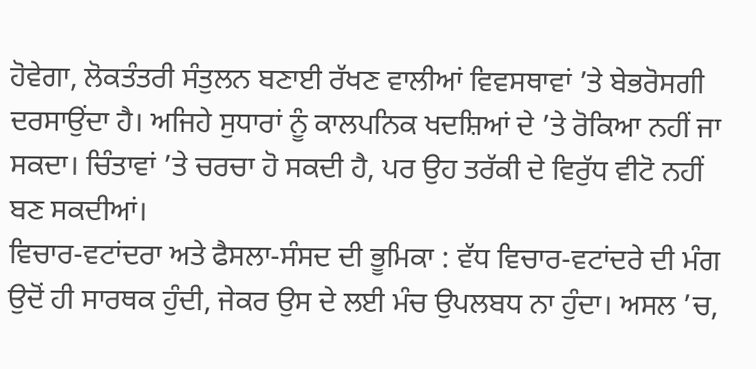ਹੋਵੇਗਾ, ਲੋਕਤੰਤਰੀ ਸੰਤੁਲਨ ਬਣਾਈ ਰੱਖਣ ਵਾਲੀਆਂ ਵਿਵਸਥਾਵਾਂ ’ਤੇ ਬੇਭਰੋਸਗੀ ਦਰਸਾਉਂਦਾ ਹੈ। ਅਜਿਹੇ ਸੁਧਾਰਾਂ ਨੂੰ ਕਾਲਪਨਿਕ ਖਦਸ਼ਿਆਂ ਦੇ ’ਤੇ ਰੋਕਿਆ ਨਹੀਂ ਜਾ ਸਕਦਾ। ਚਿੰਤਾਵਾਂ ’ਤੇ ਚਰਚਾ ਹੋ ਸਕਦੀ ਹੈ, ਪਰ ਉਹ ਤਰੱਕੀ ਦੇ ਵਿਰੁੱਧ ਵੀਟੋ ਨਹੀਂ ਬਣ ਸਕਦੀਆਂ।
ਵਿਚਾਰ-ਵਟਾਂਦਰਾ ਅਤੇ ਫੈਸਲਾ-ਸੰਸਦ ਦੀ ਭੂਮਿਕਾ : ਵੱਧ ਵਿਚਾਰ-ਵਟਾਂਦਰੇ ਦੀ ਮੰਗ ਉਦੋਂ ਹੀ ਸਾਰਥਕ ਹੁੰਦੀ, ਜੇਕਰ ਉਸ ਦੇ ਲਈ ਮੰਚ ਉਪਲਬਧ ਨਾ ਹੁੰਦਾ। ਅਸਲ ’ਚ,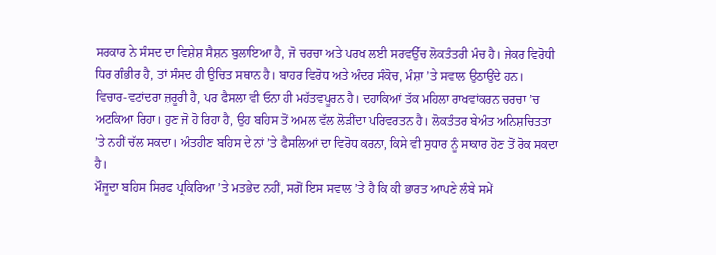ਸਰਕਾਰ ਨੇ ਸੰਸਦ ਦਾ ਵਿਸ਼ੇਸ਼ ਸੈਸ਼ਨ ਬੁਲਾਇਆ ਹੈ, ਜੋ ਚਰਚਾ ਅਤੇ ਪਰਖ ਲਈ ਸਰਵਉੱਚ ਲੋਕਤੰਤਰੀ ਮੰਚ ਹੈ। ਜੇਕਰ ਵਿਰੋਧੀ ਧਿਰ ਗੰਭੀਰ ਹੈ, ਤਾਂ ਸੰਸਦ ਹੀ ਉਚਿਤ ਸਥਾਨ ਹੈ। ਬਾਹਰ ਵਿਰੋਧ ਅਤੇ ਅੰਦਰ ਸੰਕੋਚ, ਮੰਸ਼ਾ ’ਤੇ ਸਵਾਲ ਉਠਾਉਂਦੇ ਹਨ।
ਵਿਚਾਰ-ਵਟਾਂਦਰਾ ਜ਼ਰੂਰੀ ਹੈ, ਪਰ ਫੈਸਲਾ ਵੀ ਓਨਾ ਹੀ ਮਹੱਤਵਪੂਰਨ ਹੈ। ਦਹਾਕਿਆਂ ਤੱਕ ਮਹਿਲਾ ਰਾਖਵਾਂਕਰਨ ਚਰਚਾ ’ਚ ਅਟਕਿਆ ਰਿਹਾ। ਹੁਣ ਜੋ ਹੋ ਰਿਹਾ ਹੈ, ਉਹ ਬਹਿਸ ਤੋਂ ਅਮਲ ਵੱਲ ਲੋੜੀਂਦਾ ਪਰਿਵਰਤਨ ਹੈ। ਲੋਕਤੰਤਰ ਬੇਅੰਤ ਅਨਿਸ਼ਚਿਤਤਾ ’ਤੇ ਨਹੀਂ ਚੱਲ ਸਕਦਾ। ਅੰਤਹੀਣ ਬਹਿਸ ਦੇ ਨਾਂ ’ਤੇ ਫੈਸਲਿਆਂ ਦਾ ਵਿਰੋਧ ਕਰਨਾ, ਕਿਸੇ ਵੀ ਸੁਧਾਰ ਨੂੰ ਸਾਕਾਰ ਹੋਣ ਤੋਂ ਰੋਕ ਸਕਦਾ ਹੈ।
ਮੌਜੂਦਾ ਬਹਿਸ ਸਿਰਫ ਪ੍ਰਕਿਰਿਆ ’ਤੇ ਮਤਭੇਦ ਨਹੀਂ, ਸਗੋਂ ਇਸ ਸਵਾਲ ’ਤੇ ਹੈ ਕਿ ਕੀ ਭਾਰਤ ਆਪਣੇ ਲੰਬੇ ਸਮੇਂ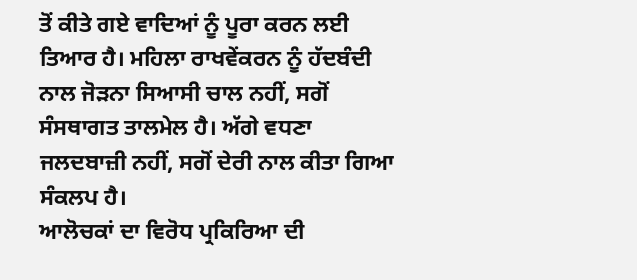ਤੋਂ ਕੀਤੇ ਗਏ ਵਾਦਿਆਂ ਨੂੰ ਪੂਰਾ ਕਰਨ ਲਈ ਤਿਆਰ ਹੈ। ਮਹਿਲਾ ਰਾਖਵੇਂਕਰਨ ਨੂੰ ਹੱਦਬੰਦੀ ਨਾਲ ਜੋੜਨਾ ਸਿਆਸੀ ਚਾਲ ਨਹੀਂ, ਸਗੋਂ ਸੰਸਥਾਗਤ ਤਾਲਮੇਲ ਹੈ। ਅੱਗੇ ਵਧਣਾ ਜਲਦਬਾਜ਼ੀ ਨਹੀਂ, ਸਗੋਂ ਦੇਰੀ ਨਾਲ ਕੀਤਾ ਗਿਆ ਸੰਕਲਪ ਹੈ।
ਆਲੋਚਕਾਂ ਦਾ ਵਿਰੋਧ ਪ੍ਰਕਿਰਿਆ ਦੀ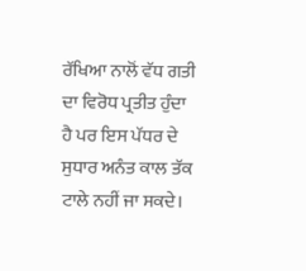ਰੱਖਿਆ ਨਾਲੋਂ ਵੱਧ ਗਤੀ ਦਾ ਵਿਰੋਧ ਪ੍ਰਤੀਤ ਹੁੰਦਾ ਹੈ ਪਰ ਇਸ ਪੱਧਰ ਦੇ ਸੁਧਾਰ ਅਨੰਤ ਕਾਲ ਤੱਕ ਟਾਲੇ ਨਹੀਂ ਜਾ ਸਕਦੇ।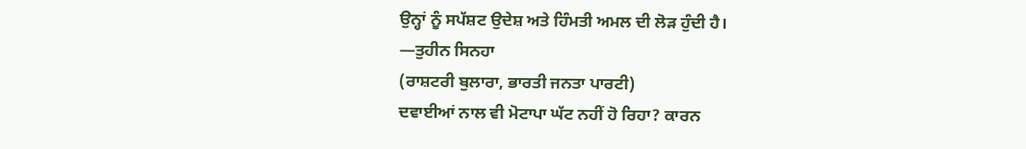ਉਨ੍ਹਾਂ ਨੂੰ ਸਪੱਸ਼ਟ ਉਦੇਸ਼ ਅਤੇ ਹਿੰਮਤੀ ਅਮਲ ਦੀ ਲੋੜ ਹੁੰਦੀ ਹੈ।
—ਤੁਹੀਨ ਸਿਨਹਾ
(ਰਾਸ਼ਟਰੀ ਬੁਲਾਰਾ, ਭਾਰਤੀ ਜਨਤਾ ਪਾਰਟੀ)
ਦਵਾਈਆਂ ਨਾਲ ਵੀ ਮੋਟਾਪਾ ਘੱਟ ਨਹੀਂ ਹੋ ਰਿਹਾ? ਕਾਰਨ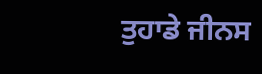ਤੁਹਾਡੇ ਜੀਨਸ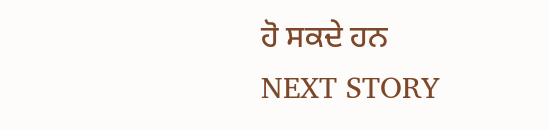ਹੋ ਸਕਦੇ ਹਨ
NEXT STORY